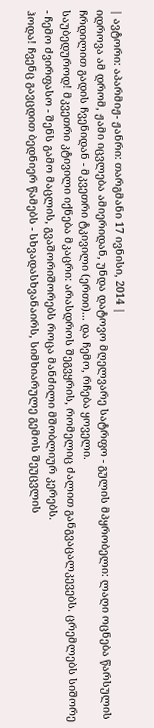| ავტორი: აპარმიჟ- ჟანრი: თარგმანი 17 ივნისი, 2014 |
იდროვა ამ დრომ, ჟამი იცვლება ამიერიდან, უნდა დატოვო მღელვარე სატრფო - გულის მპყრობელი: ლაღი ოცნება წარსულის ჩრდილით გადის ჩვენიდან - მკვეთრი ტკივილი (ერთი)... და ჩემო, რჩება ყოველი.
საუბედუროდ! მკვეთრი კტივილი იქნება მკაცრი: არასდროს შეგვყრის, რომელიც ძალით განგვაცალკევებს. ცრემლებს სიშორე - ჩემო ძვირფასო - შენს გამო მაცლის, გვაშორიშორებს როცა მანძილი მშობლიურ კერებს.
ჰოდა! ჩვენც გავცდით ბედნიერ წამებს - სხვადასხვანაირს, სიმხიარულე გემოს შეუცვლის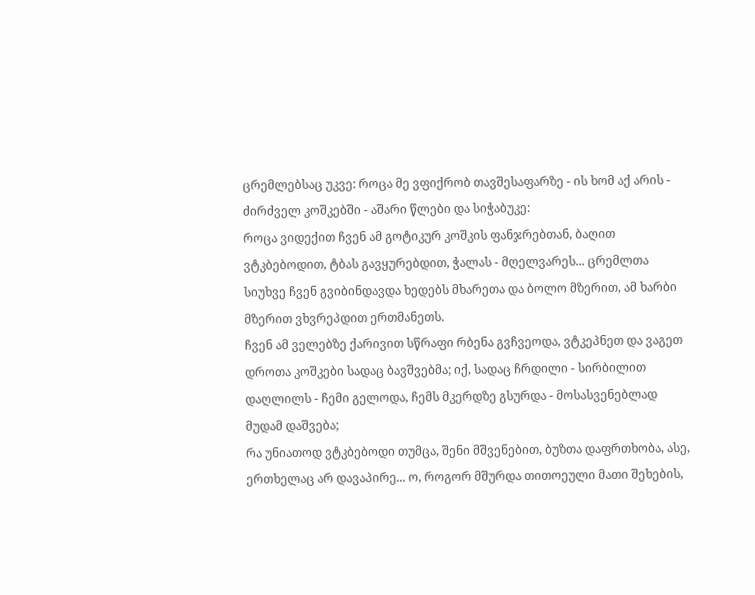ცრემლებსაც უკვე: როცა მე ვფიქრობ თავშესაფარზე - ის ხომ აქ არის - ძირძველ კოშკებში - აშარი წლები და სიჭაბუკე:
როცა ვიდექით ჩვენ ამ გოტიკურ კოშკის ფანჯრებთან, ბაღით ვტკბებოდით, ტბას გავყურებდით, ჭალას - მღელვარეს... ცრემლთა სიუხვე ჩვენ გვიბინდავდა ხედებს მხარეთა და ბოლო მზერით, ამ ხარბი მზერით ვხვრეპდით ერთმანეთს.
ჩვენ ამ ველებზე ქარივით სწრაფი რბენა გვჩვეოდა, ვტკეპნეთ და ვაგეთ დროთა კოშკები სადაც ბავშვებმა; იქ, სადაც ჩრდილი - სირბილით დაღლილს - ჩემი გელოდა, ჩემს მკერდზე გსურდა - მოსასვენებლად მუდამ დაშვება;
რა უნიათოდ ვტკბებოდი თუმცა, შენი მშვენებით, ბუზთა დაფრთხობა, ასე, ერთხელაც არ დავაპირე... ო, როგორ მშურდა თითოეული მათი შეხების,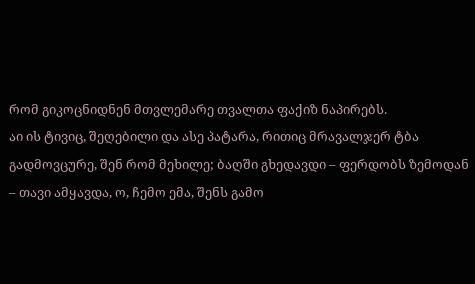რომ გიკოცნიდნენ მთვლემარე თვალთა ფაქიზ ნაპირებს.
აი ის ტივიც, შეღებილი და ასე პატარა, რითიც მრავალჯერ ტბა გადმოვცურე, შენ რომ მეხილე; ბაღში გხედავდი – ფერდობს ზემოდან – თავი ამყავდა, ო, ჩემო ემა, შენს გამო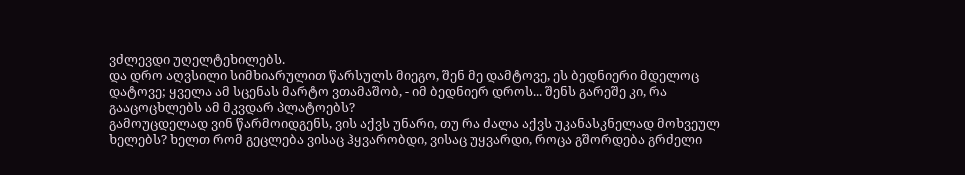ვძლევდი უღელტეხილებს.
და დრო აღვსილი სიმხიარულით წარსულს მიეგო, შენ მე დამტოვე, ეს ბედნიერი მდელოც დატოვე; ყველა ამ სცენას მარტო ვთამაშობ, - იმ ბედნიერ დროს... შენს გარეშე კი, რა გააცოცხლებს ამ მკვდარ პლატოებს?
გამოუცდელად ვინ წარმოიდგენს, ვის აქვს უნარი, თუ რა ძალა აქვს უკანასკნელად მოხვეულ ხელებს? ხელთ რომ გეცლება ვისაც ჰყვარობდი, ვისაც უყვარდი, როცა გშორდება გრძელი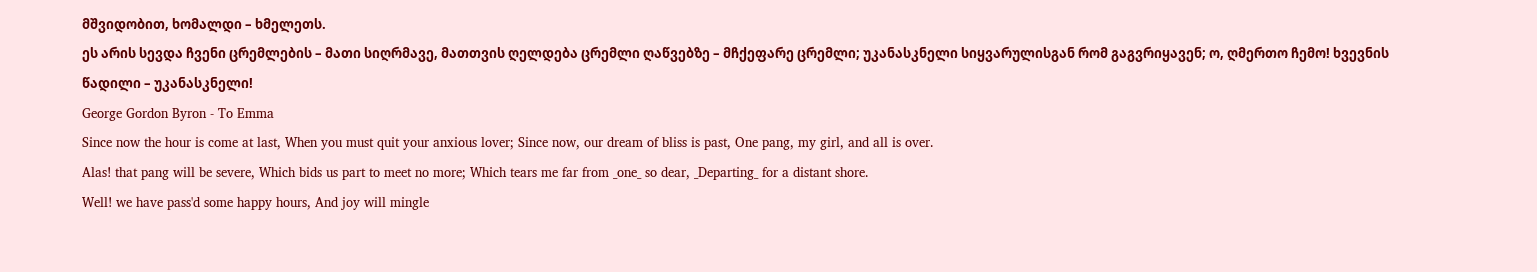მშვიდობით, ხომალდი – ხმელეთს.
ეს არის სევდა ჩვენი ცრემლების – მათი სიღრმავე, მათთვის ღელდება ცრემლი ღაწვებზე – მჩქეფარე ცრემლი; უკანასკნელი სიყვარულისგან რომ გაგვრიყავენ; ო, ღმერთო ჩემო! ხვევნის წადილი – უკანასკნელი!
George Gordon Byron - To Emma
Since now the hour is come at last, When you must quit your anxious lover; Since now, our dream of bliss is past, One pang, my girl, and all is over.
Alas! that pang will be severe, Which bids us part to meet no more; Which tears me far from _one_ so dear, _Departing_ for a distant shore.
Well! we have pass'd some happy hours, And joy will mingle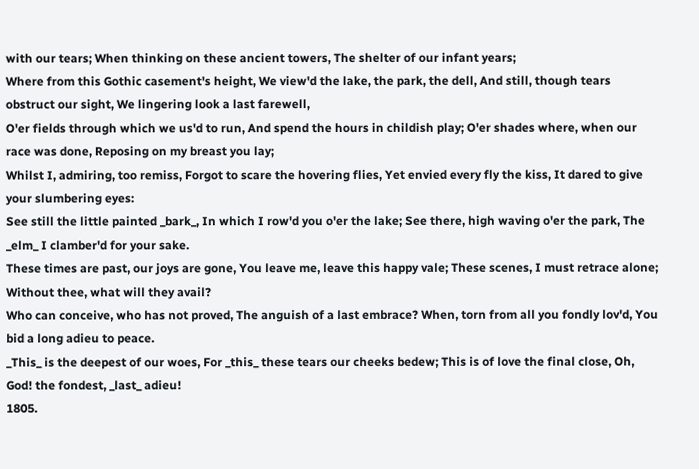with our tears; When thinking on these ancient towers, The shelter of our infant years;
Where from this Gothic casement's height, We view'd the lake, the park, the dell, And still, though tears obstruct our sight, We lingering look a last farewell,
O'er fields through which we us'd to run, And spend the hours in childish play; O'er shades where, when our race was done, Reposing on my breast you lay;
Whilst I, admiring, too remiss, Forgot to scare the hovering flies, Yet envied every fly the kiss, It dared to give your slumbering eyes:
See still the little painted _bark_, In which I row'd you o'er the lake; See there, high waving o'er the park, The _elm_ I clamber'd for your sake.
These times are past, our joys are gone, You leave me, leave this happy vale; These scenes, I must retrace alone; Without thee, what will they avail?
Who can conceive, who has not proved, The anguish of a last embrace? When, torn from all you fondly lov'd, You bid a long adieu to peace.
_This_ is the deepest of our woes, For _this_ these tears our cheeks bedew; This is of love the final close, Oh, God! the fondest, _last_ adieu!
1805.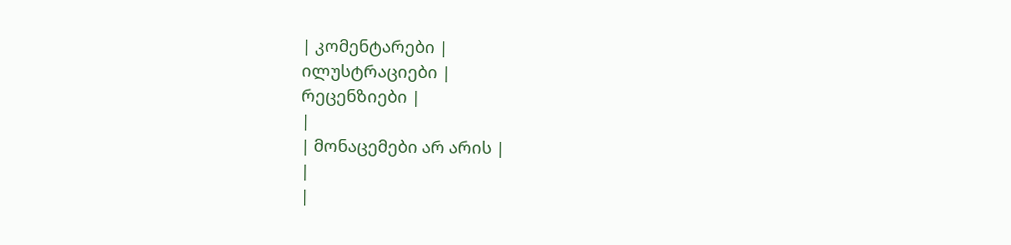| კომენტარები |
ილუსტრაციები |
რეცენზიები |
|
| მონაცემები არ არის |
|
|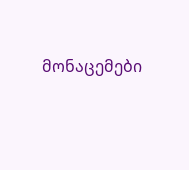მონაცემები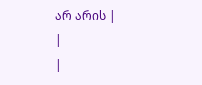არ არის |
|
|